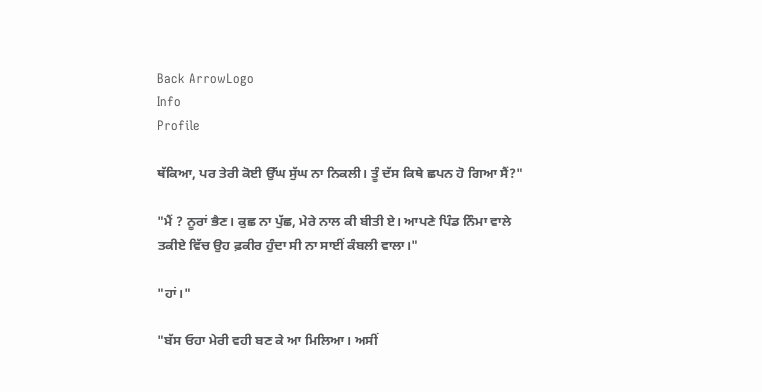Back ArrowLogo
Info
Profile

ਥੱਕਿਆ, ਪਰ ਤੇਰੀ ਕੋਈ ਉੱਘ ਸੁੱਘ ਨਾ ਨਿਕਲੀ। ਤੂੰ ਦੱਸ ਕਿਥੇ ਛਪਨ ਹੋ ਗਿਆ ਸੈਂ?"

"ਮੈਂ ? ਨੂਰਾਂ ਭੈਣ। ਕੁਛ ਨਾ ਪੁੱਛ, ਮੇਰੇ ਨਾਲ ਕੀ ਬੀਤੀ ਏ। ਆਪਣੇ ਪਿੰਡ ਨਿੰਮਾ ਵਾਲੇ ਤਕੀਏ ਵਿੱਚ ਉਹ ਫ਼ਕੀਰ ਹੁੰਦਾ ਸੀ ਨਾ ਸਾਈਂ ਕੰਬਲੀ ਵਾਲਾ।"

"ਹਾਂ।"

"ਬੱਸ ਓਹਾ ਮੇਰੀ ਵਹੀ ਬਣ ਕੇ ਆ ਮਿਲਿਆ। ਅਸੀਂ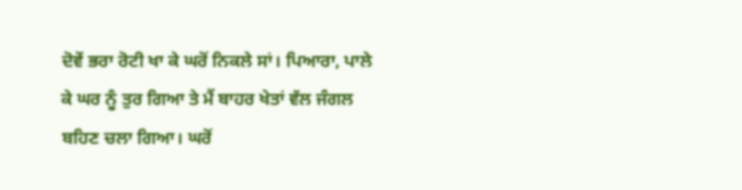ਦੋਵੇਂ ਭਰਾ ਰੋਟੀ ਖਾ ਕੇ ਘਰੋਂ ਨਿਕਲੇ ਸਾਂ। ਪਿਆਰਾ, ਪਾਲੇ ਕੇ ਘਰ ਨੂੰ ਤੁਰ ਗਿਆ ਤੇ ਮੈਂ ਬਾਹਰ ਖੇਤਾਂ ਵੱਲ ਜੰਗਲ ਬਹਿਣ ਚਲਾ ਗਿਆ। ਘਰੋਂ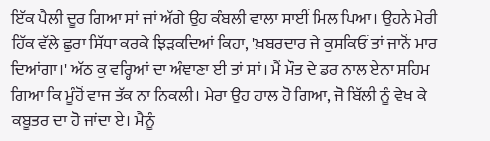ਇੱਕ ਪੈਲੀ ਦੂਰ ਗਿਆ ਸਾਂ ਜਾਂ ਅੱਗੇ ਉਹ ਕੰਬਲੀ ਵਾਲਾ ਸਾਈਂ ਮਿਲ ਪਿਆ। ਉਹਨੇ ਮੇਰੀ ਹਿੱਕ ਵੱਲੇ ਛੁਰਾ ਸਿੱਧਾ ਕਰਕੇ ਝਿੜਕਦਿਆਂ ਕਿਹਾ, 'ਖ਼ਬਰਦਾਰ ਜੇ ਕੁਸਕਿਓਂ ਤਾਂ ਜਾਨੋਂ ਮਾਰ ਦਿਆਂਗਾ।' ਅੱਠ ਕੁ ਵਰ੍ਹਿਆਂ ਦਾ ਅੰਞਾਣਾ ਈ ਤਾਂ ਸਾਂ। ਮੈਂ ਮੌਤ ਦੇ ਡਰ ਨਾਲ ਏਨਾ ਸਹਿਮ ਗਿਆ ਕਿ ਮੂੰਹੋਂ ਵਾਜ ਤੱਕ ਨਾ ਨਿਕਲੀ। ਮੇਰਾ ਉਹ ਹਾਲ ਹੋ ਗਿਆ, ਜੋ ਬਿੱਲੀ ਨੂੰ ਵੇਖ ਕੇ ਕਬੂਤਰ ਦਾ ਹੋ ਜਾਂਦਾ ਏ। ਮੈਨੂੰ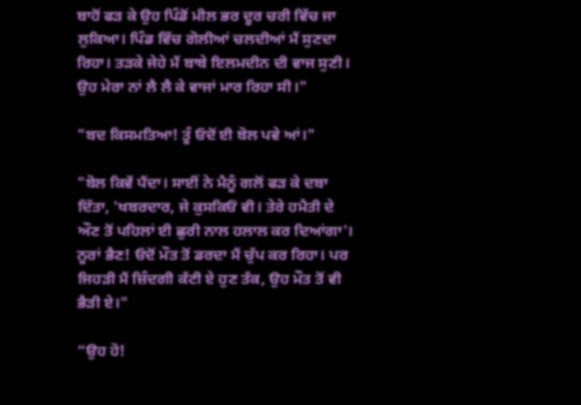ਬਾਹੋਂ ਫੜ ਕੇ ਉਹ ਪਿੰਡੋਂ ਮੀਲ ਭਰ ਦੂਰ ਚਰੀ ਵਿੱਚ ਜਾ ਲੁਕਿਆ। ਪਿੰਡ ਵਿੱਚ ਗੋਲੀਆਂ ਚਲਦੀਆਂ ਮੈਂ ਸੁਣਦਾ ਰਿਹਾ। ਤੜਕੇ ਜੇਹੇ ਮੈਂ ਬਾਬੇ ਇਲਮਦੀਨ ਦੀ ਵਾਜ ਸੁਣੀ। ਉਹ ਮੇਰਾ ਨਾਂ ਲੈ ਲੈ ਕੇ ਵਾਜਾਂ ਮਾਰ ਰਿਹਾ ਸੀ।"

"ਬਦ ਕਿਸਮਤਿਆ! ਤੂੰ ਓਦੋਂ ਈ ਬੋਲ ਪਵੇ ਆਂ।"

"ਬੋਲ ਕਿਵੇਂ ਪੈਂਦਾ। ਸਾਈਂ ਨੇ ਮੈਨੂੰ ਗਲੋਂ ਫੜ ਕੇ ਦਬਾ ਦਿੱਤਾ, 'ਖਬਰਦਾਰ, ਜੇ ਕੁਸਕਿਓਂ ਵੀ। ਤੇਰੇ ਹਮੈਤੀ ਦੇ ਔਣ ਤੋਂ ਪਹਿਲਾਂ ਈ ਛੁਰੀ ਨਾਲ ਹਲਾਲ ਕਰ ਦਿਆਂਗਾ'। ਨੂਰਾਂ ਭੈਣ! ਓਦੋਂ ਮੌਤ ਤੋਂ ਡਰਦਾ ਮੈਂ ਚੁੱਪ ਕਰ ਰਿਹਾ। ਪਰ ਜਿਹੜੀ ਮੈਂ ਜ਼ਿੰਦਗੀ ਕੱਟੀ ਏ ਹੁਣ ਤੱਕ, ਉਹ ਮੌਤ ਤੋਂ ਵੀ ਭੈੜੀ ਏ।"

“ਉਹ ਹੋ!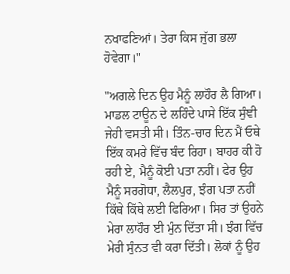ਨਖਾਫਣਿਆਂ। ਤੇਰਾ ਕਿਸ ਜੁੱਗ ਭਲਾ ਹੋਵੇਗਾ।"

"ਅਗਲੇ ਦਿਨ ਉਹ ਮੈਨੂੰ ਲਾਹੌਰ ਲੈ ਗਿਆ। ਮਾਡਲ ਟਾਊਨ ਦੇ ਲਹਿੰਦੇ ਪਾਸੇ ਇੱਕ ਸੁੰਞੀ ਜੇਹੀ ਵਸਤੀ ਸੀ। ਤਿੰਨ-ਚਾਰ ਦਿਨ ਮੈਂ ਓਥੇ ਇੱਕ ਕਮਰੇ ਵਿੱਚ ਬੰਦ ਰਿਹਾ। ਬਾਹਰ ਕੀ ਹੋ ਰਹੀ ਏ, ਮੈਨੂੰ ਕੋਈ ਪਤਾ ਨਹੀਂ। ਫੇਰ ਉਹ ਮੈਨੂੰ ਸਰਗੋਧਾ, ਲੈਲਪੁਰ, ਝੰਗ ਪਤਾ ਨਹੀਂ ਕਿੱਥੇ ਕਿੱਥੇ ਲਈ ਫਿਰਿਆ। ਸਿਰ ਤਾਂ ਉਹਨੇ ਮੇਰਾ ਲਾਹੌਰ ਈ ਮੁੰਨ ਦਿੱਤਾ ਸੀ। ਝੰਗ ਵਿੱਚ ਮੇਰੀ ਸੁੰਨਤ ਵੀ ਕਰਾ ਦਿੱਤੀ। ਲੋਕਾਂ ਨੂੰ ਉਹ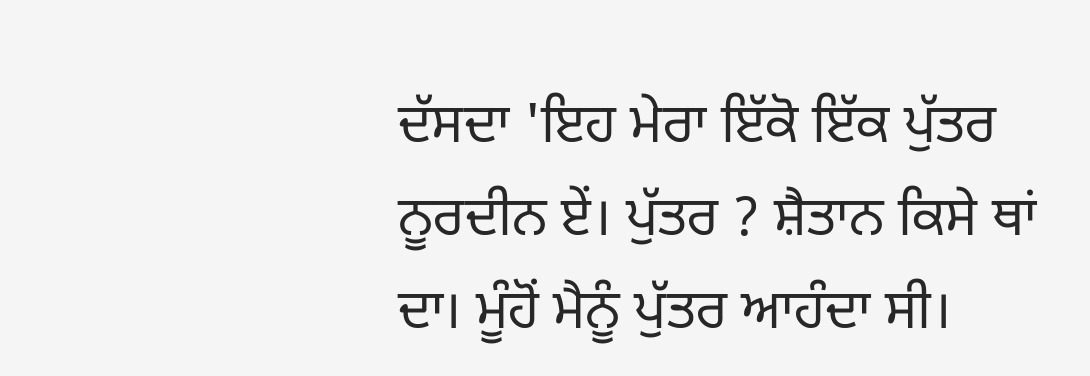ਦੱਸਦਾ 'ਇਹ ਮੇਰਾ ਇੱਕੋ ਇੱਕ ਪੁੱਤਰ ਨੂਰਦੀਨ ਏਂ। ਪੁੱਤਰ ? ਸ਼ੈਤਾਨ ਕਿਸੇ ਥਾਂ ਦਾ। ਮੂੰਹੋਂ ਮੈਨੂੰ ਪੁੱਤਰ ਆਹੰਦਾ ਸੀ।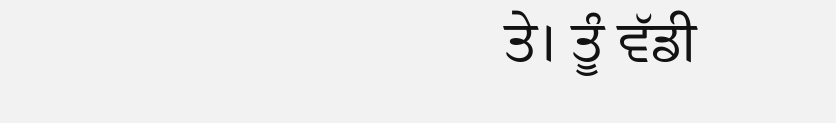ਤੇ। ਤੂੰ ਵੱਡੀ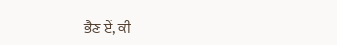ਭੈਣ ਏਂ, ਕੀ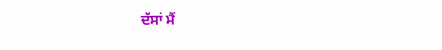ਦੱਸਾਂ ਮੈਂ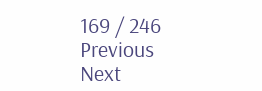169 / 246
Previous
Next